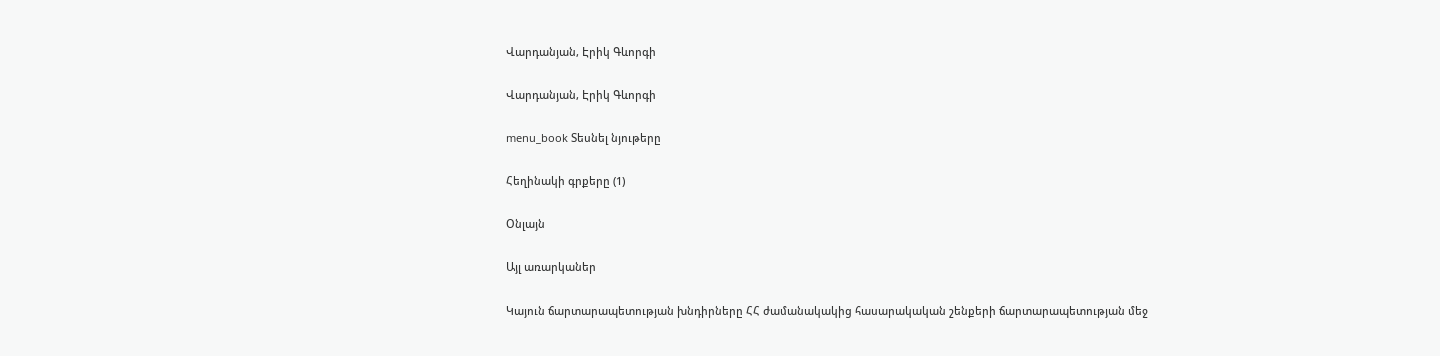Վարդանյան, Էրիկ Գևորգի

Վարդանյան, Էրիկ Գևորգի

menu_book Տեսնել նյութերը

Հեղինակի գրքերը (1)

Օնլայն

Այլ առարկաներ

Կայուն ճարտարապետության խնդիրները ՀՀ ժամանակակից հասարակական շենքերի ճարտարապետության մեջ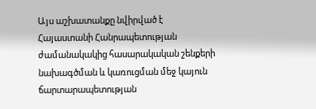Այս աշխատանքը նվիրված է Հայաստանի Հանրապետության ժամանակակից հասարակական շենքերի նախագծման և կառուցման մեջ կայուն ճարտարապետության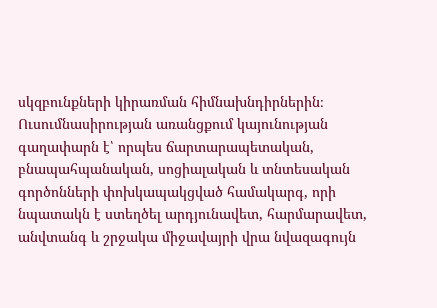սկզբունքների կիրառման հիմնախնդիրներին։ Ուսումնասիրության առանցքում կայունության գաղափարն է՝ որպես ճարտարապետական, բնապահպանական, սոցիալական և տնտեսական գործոնների փոխկապակցված համակարգ, որի նպատակն է ստեղծել արդյունավետ, հարմարավետ, անվտանգ և շրջակա միջավայրի վրա նվազագույն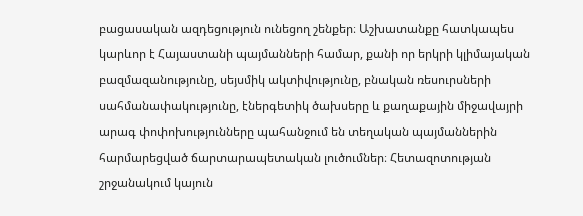բացասական ազդեցություն ունեցող շենքեր։ Աշխատանքը հատկապես կարևոր է Հայաստանի պայմանների համար, քանի որ երկրի կլիմայական բազմազանությունը, սեյսմիկ ակտիվությունը, բնական ռեսուրսների սահմանափակությունը, էներգետիկ ծախսերը և քաղաքային միջավայրի արագ փոփոխությունները պահանջում են տեղական պայմաններին հարմարեցված ճարտարապետական լուծումներ։ Հետազոտության շրջանակում կայուն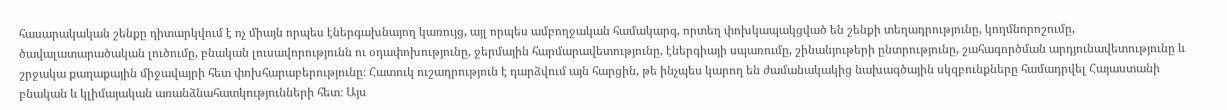հասարակական շենքը դիտարկվում է ոչ միայն որպես էներգախնայող կառույց, այլ որպես ամբողջական համակարգ, որտեղ փոխկապակցված են շենքի տեղադրությունը, կողմնորոշումը, ծավալատարածական լուծումը, բնական լուսավորությունն ու օդափոխությունը, ջերմային հարմարավետությունը, էներգիայի սպառումը, շինանյութերի ընտրությունը, շահագործման արդյունավետությունը և շրջակա քաղաքային միջավայրի հետ փոխհարաբերությունը։ Հատուկ ուշադրություն է դարձվում այն հարցին, թե ինչպես կարող են ժամանակակից նախագծային սկզբունքները համադրվել Հայաստանի բնական և կլիմայական առանձնահատկությունների հետ։ Այս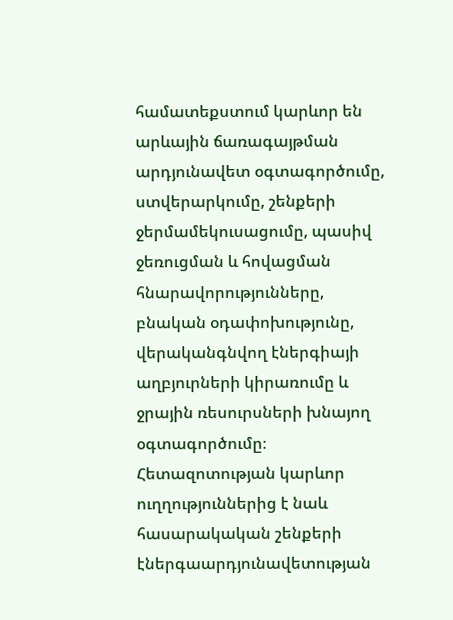համատեքստում կարևոր են արևային ճառագայթման արդյունավետ օգտագործումը, ստվերարկումը, շենքերի ջերմամեկուսացումը, պասիվ ջեռուցման և հովացման հնարավորությունները, բնական օդափոխությունը, վերականգնվող էներգիայի աղբյուրների կիրառումը և ջրային ռեսուրսների խնայող օգտագործումը։ Հետազոտության կարևոր ուղղություններից է նաև հասարակական շենքերի էներգաարդյունավետության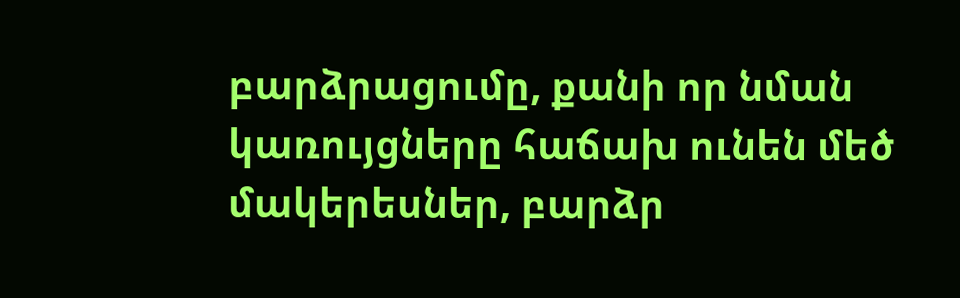բարձրացումը, քանի որ նման կառույցները հաճախ ունեն մեծ մակերեսներ, բարձր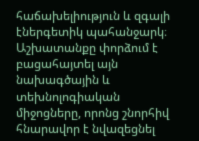հաճախելիություն և զգալի էներգետիկ պահանջարկ։ Աշխատանքը փորձում է բացահայտել այն նախագծային և տեխնոլոգիական միջոցները, որոնց շնորհիվ հնարավոր է նվազեցնել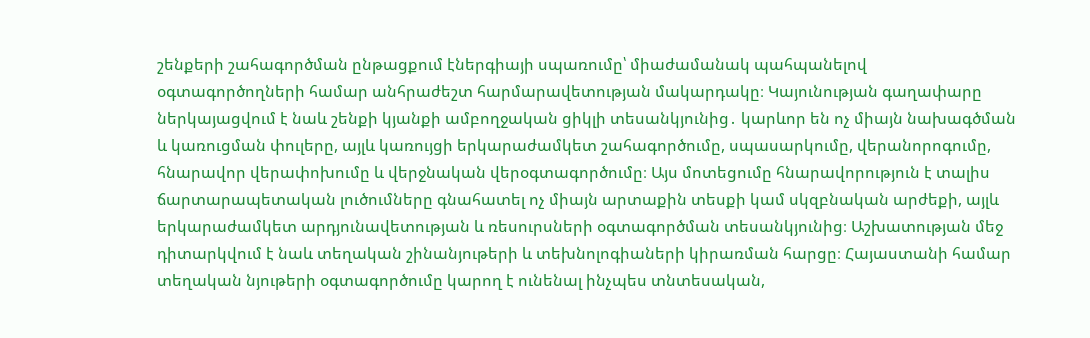շենքերի շահագործման ընթացքում էներգիայի սպառումը՝ միաժամանակ պահպանելով օգտագործողների համար անհրաժեշտ հարմարավետության մակարդակը։ Կայունության գաղափարը ներկայացվում է նաև շենքի կյանքի ամբողջական ցիկլի տեսանկյունից․ կարևոր են ոչ միայն նախագծման և կառուցման փուլերը, այլև կառույցի երկարաժամկետ շահագործումը, սպասարկումը, վերանորոգումը, հնարավոր վերափոխումը և վերջնական վերօգտագործումը։ Այս մոտեցումը հնարավորություն է տալիս ճարտարապետական լուծումները գնահատել ոչ միայն արտաքին տեսքի կամ սկզբնական արժեքի, այլև երկարաժամկետ արդյունավետության և ռեսուրսների օգտագործման տեսանկյունից։ Աշխատության մեջ դիտարկվում է նաև տեղական շինանյութերի և տեխնոլոգիաների կիրառման հարցը։ Հայաստանի համար տեղական նյութերի օգտագործումը կարող է ունենալ ինչպես տնտեսական,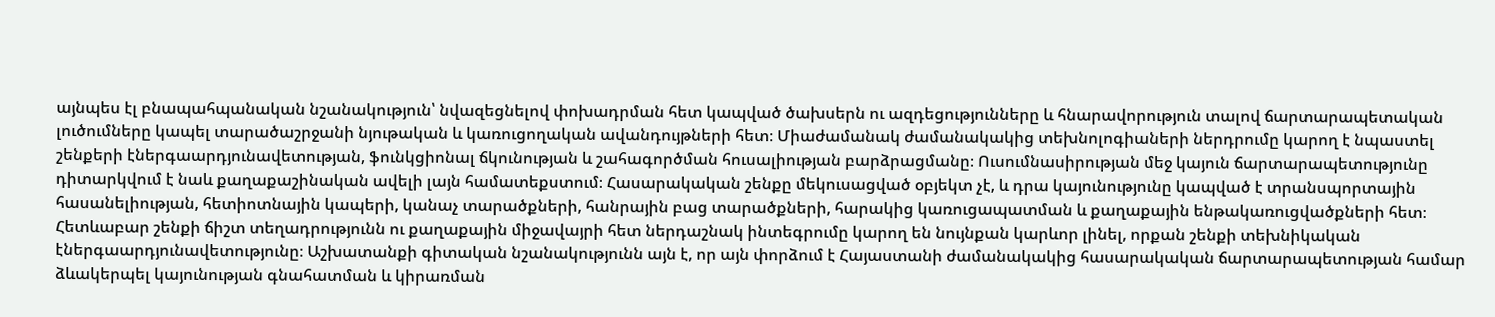այնպես էլ բնապահպանական նշանակություն՝ նվազեցնելով փոխադրման հետ կապված ծախսերն ու ազդեցությունները և հնարավորություն տալով ճարտարապետական լուծումները կապել տարածաշրջանի նյութական և կառուցողական ավանդույթների հետ։ Միաժամանակ ժամանակակից տեխնոլոգիաների ներդրումը կարող է նպաստել շենքերի էներգաարդյունավետության, ֆունկցիոնալ ճկունության և շահագործման հուսալիության բարձրացմանը։ Ուսումնասիրության մեջ կայուն ճարտարապետությունը դիտարկվում է նաև քաղաքաշինական ավելի լայն համատեքստում։ Հասարակական շենքը մեկուսացված օբյեկտ չէ, և դրա կայունությունը կապված է տրանսպորտային հասանելիության, հետիոտնային կապերի, կանաչ տարածքների, հանրային բաց տարածքների, հարակից կառուցապատման և քաղաքային ենթակառուցվածքների հետ։ Հետևաբար շենքի ճիշտ տեղադրությունն ու քաղաքային միջավայրի հետ ներդաշնակ ինտեգրումը կարող են նույնքան կարևոր լինել, որքան շենքի տեխնիկական էներգաարդյունավետությունը։ Աշխատանքի գիտական նշանակությունն այն է, որ այն փորձում է Հայաստանի ժամանակակից հասարակական ճարտարապետության համար ձևակերպել կայունության գնահատման և կիրառման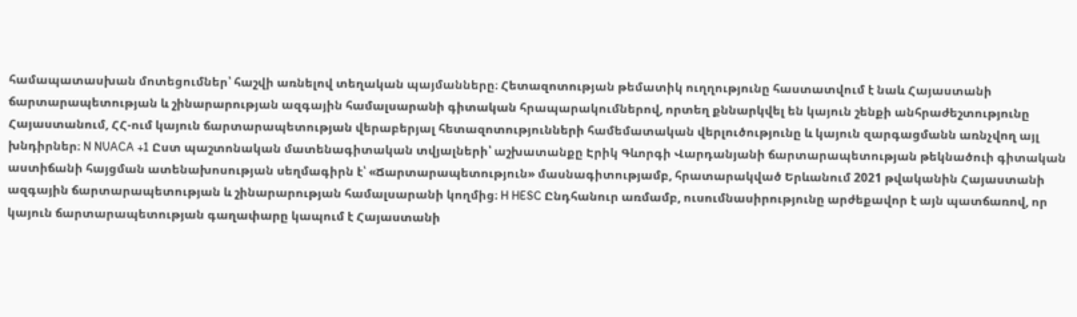համապատասխան մոտեցումներ՝ հաշվի առնելով տեղական պայմանները։ Հետազոտության թեմատիկ ուղղությունը հաստատվում է նաև Հայաստանի ճարտարապետության և շինարարության ազգային համալսարանի գիտական հրապարակումներով, որտեղ քննարկվել են կայուն շենքի անհրաժեշտությունը Հայաստանում, ՀՀ-ում կայուն ճարտարապետության վերաբերյալ հետազոտությունների համեմատական վերլուծությունը և կայուն զարգացմանն առնչվող այլ խնդիրներ։ N NUACA +1 Ըստ պաշտոնական մատենագիտական տվյալների՝ աշխատանքը Էրիկ Գևորգի Վարդանյանի ճարտարապետության թեկնածուի գիտական աստիճանի հայցման ատենախոսության սեղմագիրն է՝ «Ճարտարապետություն» մասնագիտությամբ, հրատարակված Երևանում 2021 թվականին Հայաստանի ազգային ճարտարապետության և շինարարության համալսարանի կողմից։ H HESC Ընդհանուր առմամբ, ուսումնասիրությունը արժեքավոր է այն պատճառով, որ կայուն ճարտարապետության գաղափարը կապում է Հայաստանի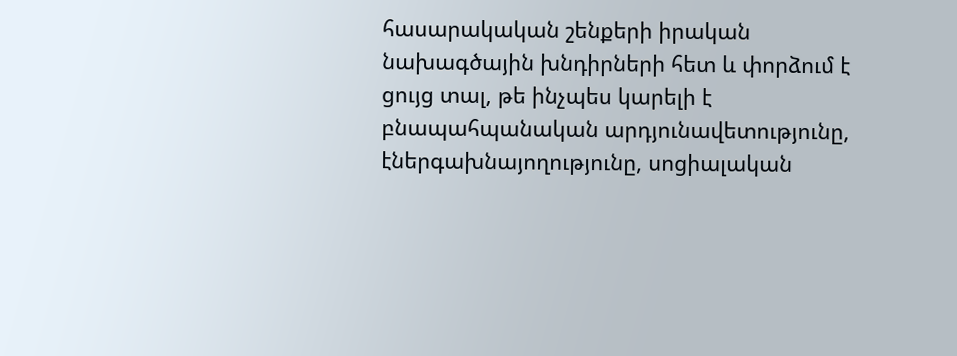հասարակական շենքերի իրական նախագծային խնդիրների հետ և փորձում է ցույց տալ, թե ինչպես կարելի է բնապահպանական արդյունավետությունը, էներգախնայողությունը, սոցիալական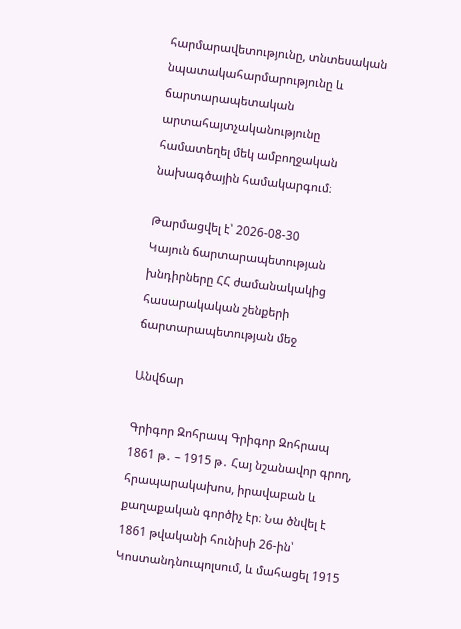հարմարավետությունը, տնտեսական նպատակահարմարությունը և ճարտարապետական արտահայտչականությունը համատեղել մեկ ամբողջական նախագծային համակարգում։

Թարմացվել է՝ 2026-08-30
Կայուն ճարտարապետության խնդիրները ՀՀ ժամանակակից հասարակական շենքերի ճարտարապետության մեջ

Անվճար

Գրիգոր Զոհրապ Գրիգոր Զոհրապ 1861 թ․ – 1915 թ․ Հայ նշանավոր գրող, հրապարակախոս, իրավաբան և քաղաքական գործիչ էր։ Նա ծնվել է 1861 թվականի հունիսի 26-ին՝ Կոստանդնուպոլսում, և մահացել 1915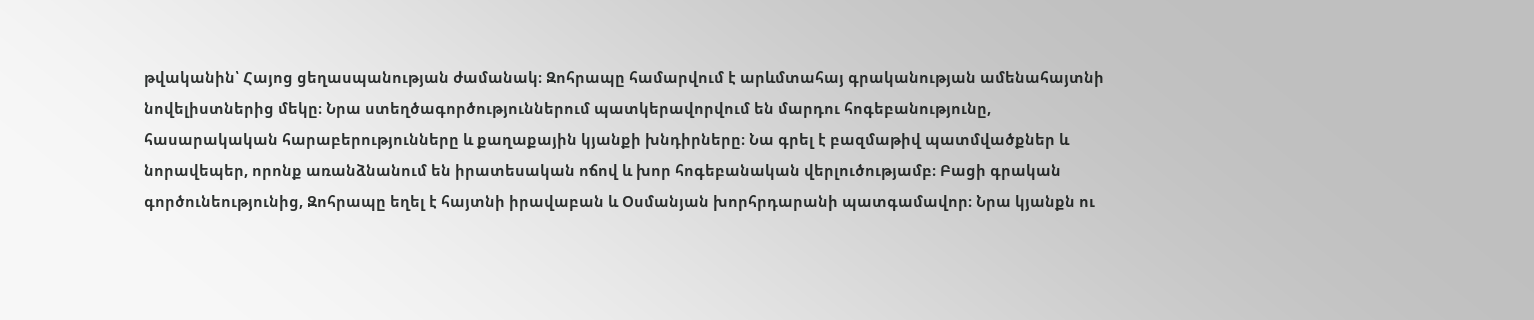թվականին՝ Հայոց ցեղասպանության ժամանակ։ Զոհրապը համարվում է արևմտահայ գրականության ամենահայտնի նովելիստներից մեկը։ Նրա ստեղծագործություններում պատկերավորվում են մարդու հոգեբանությունը, հասարակական հարաբերությունները և քաղաքային կյանքի խնդիրները։ Նա գրել է բազմաթիվ պատմվածքներ և նորավեպեր, որոնք առանձնանում են իրատեսական ոճով և խոր հոգեբանական վերլուծությամբ։ Բացի գրական գործունեությունից, Զոհրապը եղել է հայտնի իրավաբան և Օսմանյան խորհրդարանի պատգամավոր։ Նրա կյանքն ու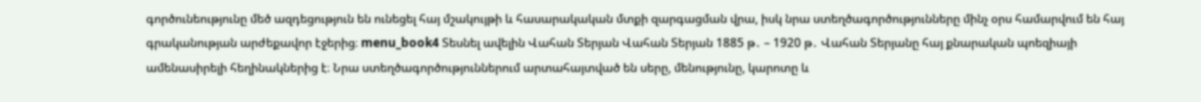գործունեությունը մեծ ազդեցություն են ունեցել հայ մշակույթի և հասարակական մտքի զարգացման վրա, իսկ նրա ստեղծագործությունները մինչ օրս համարվում են հայ գրականության արժեքավոր էջերից։ menu_book4 Տեսնել ավելին Վահան Տերյան Վահան Տերյան 1885 թ․ – 1920 թ․ Վահան Տերյանը հայ քնարական պոեզիայի ամենասիրելի հեղինակներից է։ Նրա ստեղծագործություններում արտահայտված են սերը, մենությունը, կարոտը և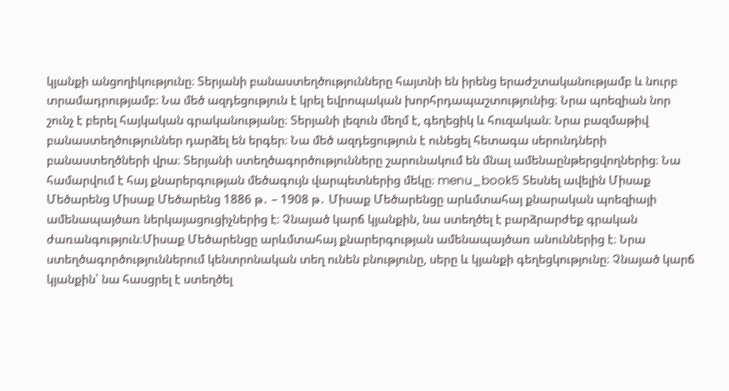կյանքի անցողիկությունը։ Տերյանի բանաստեղծությունները հայտնի են իրենց երաժշտականությամբ և նուրբ տրամադրությամբ։ Նա մեծ ազդեցություն է կրել եվրոպական խորհրդապաշտությունից։ Նրա պոեզիան նոր շունչ է բերել հայկական գրականությանը։ Տերյանի լեզուն մեղմ է, գեղեցիկ և հուզական։ Նրա բազմաթիվ բանաստեղծություններ դարձել են երգեր։ Նա մեծ ազդեցություն է ունեցել հետագա սերունդների բանաստեղծների վրա։ Տերյանի ստեղծագործությունները շարունակում են մնալ ամենաընթերցվողներից։ Նա համարվում է հայ քնարերգության մեծագույն վարպետներից մեկը։ menu_book5 Տեսնել ավելին Միսաք Մեծարենց Միսաք Մեծարենց 1886 թ․ – 1908 թ․ Միսաք Մեծարենցը արևմտահայ քնարական պոեզիայի ամենապայծառ ներկայացուցիչներից է։ Չնայած կարճ կյանքին, նա ստեղծել է բարձրարժեք գրական ժառանգություն։Միսաք Մեծարենցը արևմտահայ քնարերգության ամենապայծառ անուններից է։ Նրա ստեղծագործություններում կենտրոնական տեղ ունեն բնությունը, սերը և կյանքի գեղեցկությունը։ Չնայած կարճ կյանքին՝ նա հասցրել է ստեղծել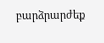բարձրարժեք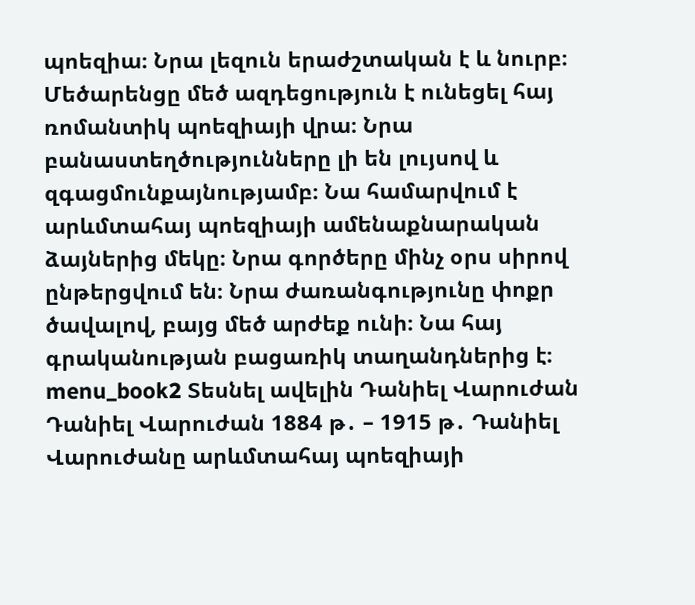պոեզիա։ Նրա լեզուն երաժշտական է և նուրբ։ Մեծարենցը մեծ ազդեցություն է ունեցել հայ ռոմանտիկ պոեզիայի վրա։ Նրա բանաստեղծությունները լի են լույսով և զգացմունքայնությամբ։ Նա համարվում է արևմտահայ պոեզիայի ամենաքնարական ձայներից մեկը։ Նրա գործերը մինչ օրս սիրով ընթերցվում են։ Նրա ժառանգությունը փոքր ծավալով, բայց մեծ արժեք ունի։ Նա հայ գրականության բացառիկ տաղանդներից է։ menu_book2 Տեսնել ավելին Դանիել Վարուժան Դանիել Վարուժան 1884 թ․ – 1915 թ․ Դանիել Վարուժանը արևմտահայ պոեզիայի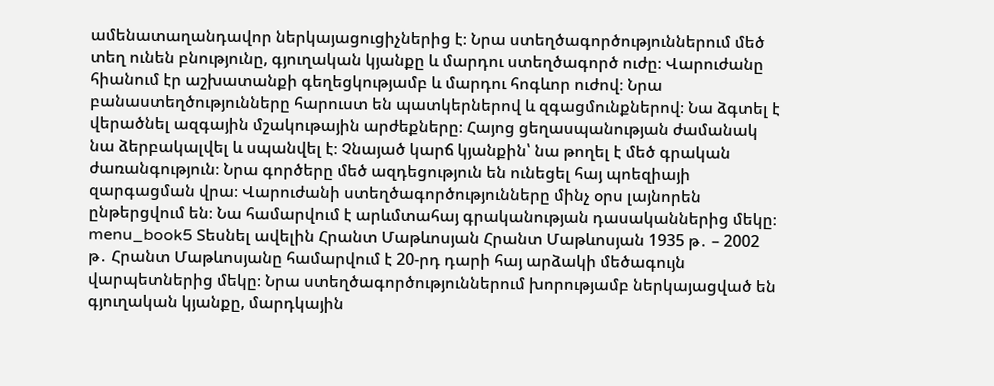ամենատաղանդավոր ներկայացուցիչներից է։ Նրա ստեղծագործություններում մեծ տեղ ունեն բնությունը, գյուղական կյանքը և մարդու ստեղծագործ ուժը։ Վարուժանը հիանում էր աշխատանքի գեղեցկությամբ և մարդու հոգևոր ուժով։ Նրա բանաստեղծությունները հարուստ են պատկերներով և զգացմունքներով։ Նա ձգտել է վերածնել ազգային մշակութային արժեքները։ Հայոց ցեղասպանության ժամանակ նա ձերբակալվել և սպանվել է։ Չնայած կարճ կյանքին՝ նա թողել է մեծ գրական ժառանգություն։ Նրա գործերը մեծ ազդեցություն են ունեցել հայ պոեզիայի զարգացման վրա։ Վարուժանի ստեղծագործությունները մինչ օրս լայնորեն ընթերցվում են։ Նա համարվում է արևմտահայ գրականության դասականներից մեկը։ menu_book5 Տեսնել ավելին Հրանտ Մաթևոսյան Հրանտ Մաթևոսյան 1935 թ․ – 2002 թ․ Հրանտ Մաթևոսյանը համարվում է 20-րդ դարի հայ արձակի մեծագույն վարպետներից մեկը։ Նրա ստեղծագործություններում խորությամբ ներկայացված են գյուղական կյանքը, մարդկային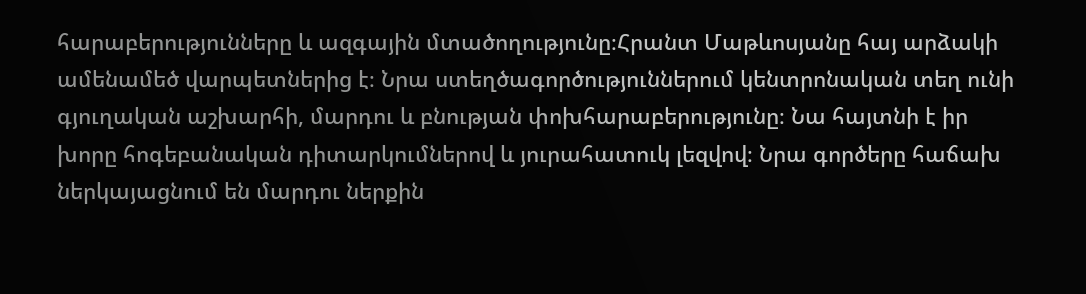հարաբերությունները և ազգային մտածողությունը։Հրանտ Մաթևոսյանը հայ արձակի ամենամեծ վարպետներից է։ Նրա ստեղծագործություններում կենտրոնական տեղ ունի գյուղական աշխարհի, մարդու և բնության փոխհարաբերությունը։ Նա հայտնի է իր խորը հոգեբանական դիտարկումներով և յուրահատուկ լեզվով։ Նրա գործերը հաճախ ներկայացնում են մարդու ներքին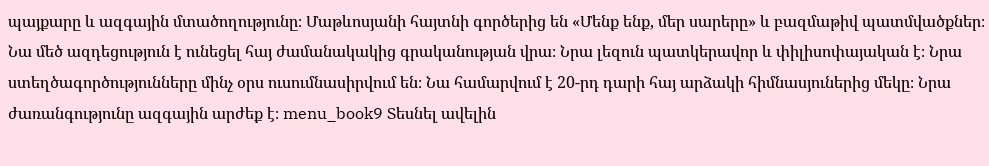պայքարը և ազգային մտածողությունը։ Մաթևոսյանի հայտնի գործերից են «Մենք ենք, մեր սարերը» և բազմաթիվ պատմվածքներ։ Նա մեծ ազդեցություն է ունեցել հայ ժամանակակից գրականության վրա։ Նրա լեզուն պատկերավոր և փիլիսոփայական է։ Նրա ստեղծագործությունները մինչ օրս ուսումնասիրվում են։ Նա համարվում է 20-րդ դարի հայ արձակի հիմնասյուներից մեկը։ Նրա ժառանգությունը ազգային արժեք է։ menu_book9 Տեսնել ավելին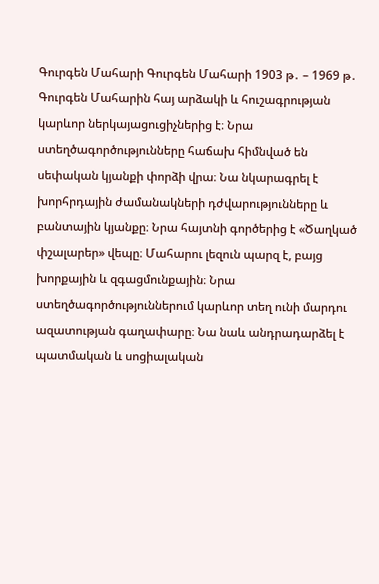Գուրգեն Մահարի Գուրգեն Մահարի 1903 թ․ – 1969 թ․ Գուրգեն Մահարին հայ արձակի և հուշագրության կարևոր ներկայացուցիչներից է։ Նրա ստեղծագործությունները հաճախ հիմնված են սեփական կյանքի փորձի վրա։ Նա նկարագրել է խորհրդային ժամանակների դժվարությունները և բանտային կյանքը։ Նրա հայտնի գործերից է «Ծաղկած փշալարեր» վեպը։ Մահարու լեզուն պարզ է, բայց խորքային և զգացմունքային։ Նրա ստեղծագործություններում կարևոր տեղ ունի մարդու ազատության գաղափարը։ Նա նաև անդրադարձել է պատմական և սոցիալական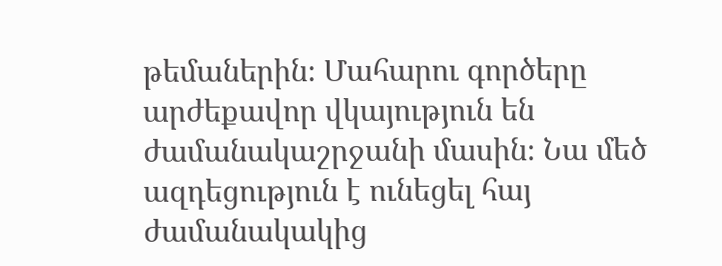թեմաներին։ Մահարու գործերը արժեքավոր վկայություն են ժամանակաշրջանի մասին։ Նա մեծ ազդեցություն է ունեցել հայ ժամանակակից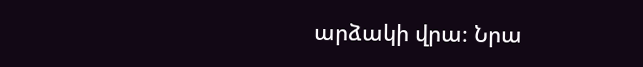արձակի վրա։ Նրա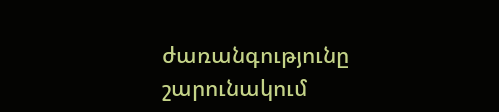ժառանգությունը շարունակում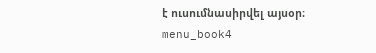է ուսումնասիրվել այսօր։ menu_book4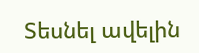Տեսնել ավելին